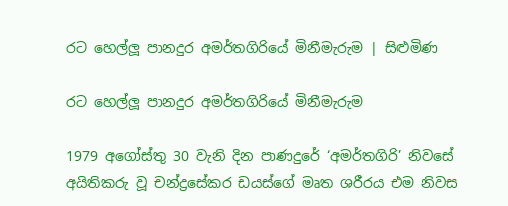රට හෙල්ලූ පානදුර අමර්තගිරියේ මිනීමැරුම | සිළුමිණ

රට හෙල්ලූ පානදුර අමර්තගිරියේ මිනීමැරුම

1979 අගෝස්තු 30 වැනි දින පාණදු‍රේ ‘අමර්තගිරි’ නිවසේ අයිතිකරු වූ චන්ද්‍රසේකර ඩයස්ගේ මෘත ශරීරය එම නිවස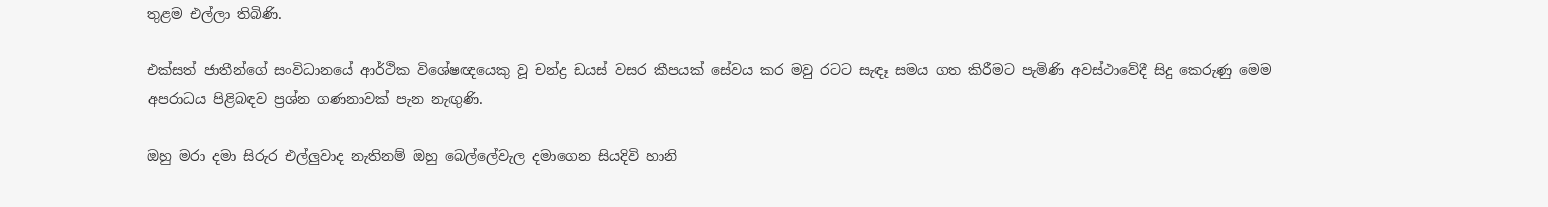තුළම එල්ලා තිබිණි.

එක්සත් ජාතීන්ගේ සංවිධානයේ ආර්ථික විශේෂඥයෙකු වූ චන්ද්‍ර ඩයස් වසර කීපයක් සේවය කර මවු රටට සැඳෑ සමය ගත කිරීමට පැමිණි අවස්ථාවේදී සිදු කෙරුණු මෙම අපරාධය පිළිබඳව ප්‍රශ්න ගණනාවක් පැන නැඟුණි.

ඔහු මරා දමා සිරුර එල්ලුවාද නැතිනම් ඔහු බෙල්ලේවැල දමාගෙන සියදිවි හානි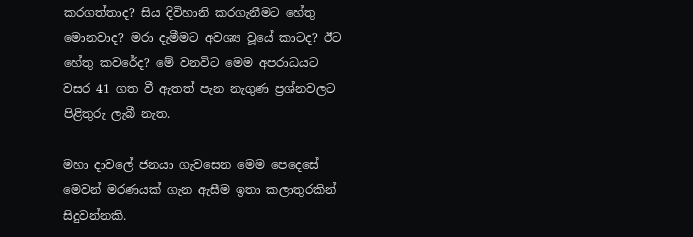කරගත්තාද? සිය දිවිහානි කරගැනීමට හේතු මොනවාද? මරා දැමීමට අවශ්‍ය වූයේ කාටද? ඊට හේතු කවරේද? මේ වනවිට මෙම අපරාධයට වසර 41 ගත වී ඇතත් පැන නැගුණ ප්‍රශ්නවලට පිළිතුරු ලැබී නැත.

මහා දාවලේ ජනයා ගැවසෙන මෙම පෙදෙසේ මෙවන් මරණයක් ගැන ඇසීම ඉතා කලාතුරකින් සිදුවන්නකි.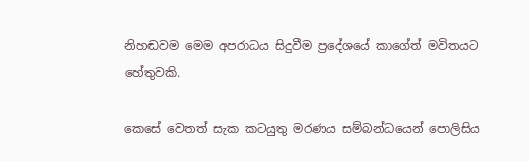නිහඬවම මෙම අපරාධය සිදුවීම ප්‍රදේශයේ කාගේත් මවිතයට හේතුවකි.

කෙසේ වෙතත් සැක කටයුතු මරණය සම්බන්ධයෙන් පොලිසිය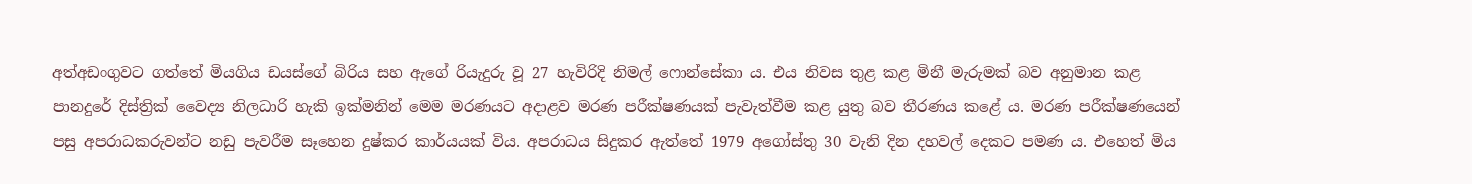අත්අඩංගුවට ගත්තේ මියගිය ඩයස්ගේ බිරිය සහ ඇගේ රියැදුරු වූ 27 හැවිරිදි නිමල් ෆොන්සේකා ය. එය නිවස තුළ කළ මිනී මැරුමක් බව අනුමාන කළ පානදුරේ දිස්ත්‍රික් වෛද්‍ය නිලධාරි හැකි ඉක්මනින් මෙම මරණයට අදාළව මරණ පරීක්ෂණයක් පැවැත්වීම කළ යුතු බව තීරණය කළේ ය. මරණ පරීක්ෂණයෙන් පසු අපරාධකරුවන්ට නඩු පැවරීම සෑහෙන දුෂ්කර කාර්යයක් විය. අපරාධය සිදුකර ඇත්තේ 1979 අගෝස්තු 30 වැනි දින දහවල් දෙකට පමණ ය. එහෙත් මිය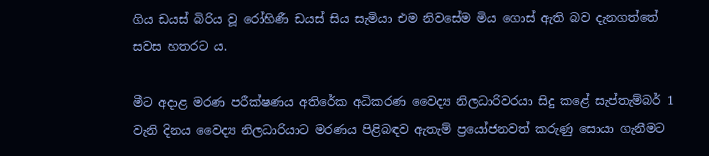ගිය ඩයස් බිරිය වූ රෝහිණී ඩයස් සිය සැමියා එම නිවසේම මිය ගොස් ඇති බව දැනගත්තේ සවස හතරට ය.

මීට අදාළ මරණ පරීක්ෂණය අතිරේක අධිකරණ වෛද්‍ය නිලධාරිවරයා සිදු කළේ සැප්තැම්බර් 1 වැනි දිනය වෛද්‍ය නිලධාරියාට මරණය පිළිබඳව ඇතැම් ප්‍රයෝජනවත් කරුණු සොයා ගැනීමට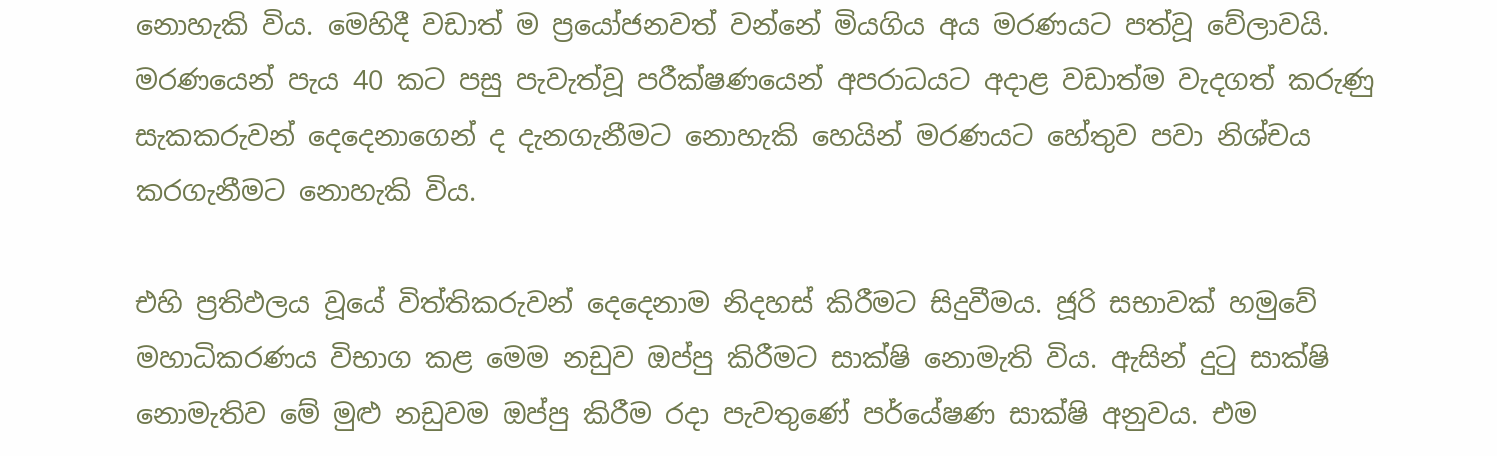නොහැකි විය. මෙහිදී වඩාත් ම ප්‍රයෝජනවත් වන්නේ මියගිය අය මරණයට පත්වූ වේලාවයි. මරණයෙන් පැය 40 කට පසු පැවැත්වූ පරීක්ෂණයෙන් අපරාධයට අදාළ වඩාත්ම වැදගත් කරුණු සැකකරුවන් දෙදෙනාගෙන් ද දැනගැනීමට නොහැකි හෙයින් මරණයට හේතුව පවා නිශ්චය කරගැනීමට නොහැකි විය.

එහි ප්‍රතිඵලය වූයේ විත්තිකරුවන් දෙදෙනාම නිදහස් කිරීමට සිදුවීමය. ජූරි සභාවක් හමුවේ මහාධිකරණය විභාග කළ මෙම නඩුව ඔප්පු කිරීමට සාක්ෂි නොමැති විය. ඇසින් දුටු සාක්ෂි නොමැතිව මේ ‍මුළු නඩුවම ඔප්පු කිරීම රදා පැවතුණේ ‍පර්යේෂණ සාක්ෂි අනුවය. එම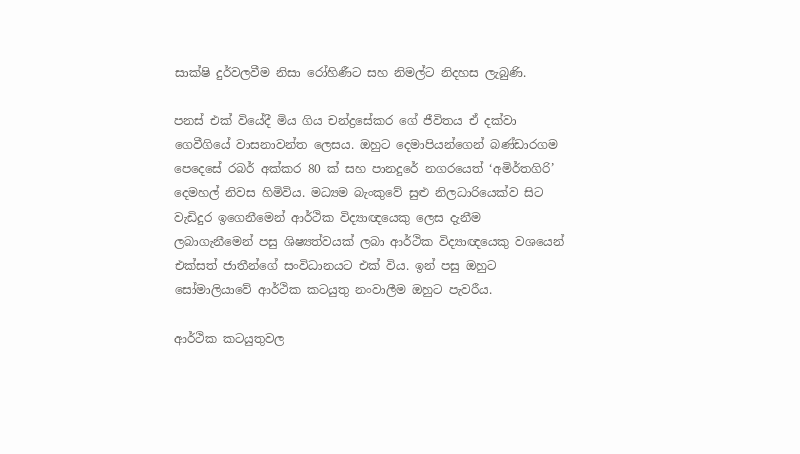සාක්ෂි දුර්වලවීම නිසා රෝහිණීට සහ නිමල්ට නිදහස ලැබුණි.

පනස් එක් වියේදී මිය ගිය චන්ද්‍රසේකර ගේ ජීවිතය ඒ දක්වා ගෙවීගියේ වාසනාවන්ත ලෙසය. ඔහුට දෙමාපියන්ගෙන් බණ්ඩාරගම පෙදෙසේ රබර් අක්කර 80 ක් සහ පානදුරේ නග‍රයෙත් ‘අමිර්තගිරි’ දෙමහල් නිවස හිමිවිය. මධ්‍යම බැංකුවේ සුළු නිලධාරියෙක්ව සිට වැඩිදුර ඉගෙනීමෙන් ආර්ථික විද්‍යාඥයෙකු ලෙස දැනීම ලබාගැනීමෙන් පසු ශිෂ්‍යත්වයක් ලබා ආර්ථික විද්‍යාඥයෙකු වශයෙන් එක්සත් ජාතීන්ගේ සංවිධානයට එක් විය. ඉන් පසු ඔහුට සෝමාලියාවේ ආර්ථික කටයුතු නංවාලීම ඔහුට පැවරීය.

ආර්ථික කටයුතුවල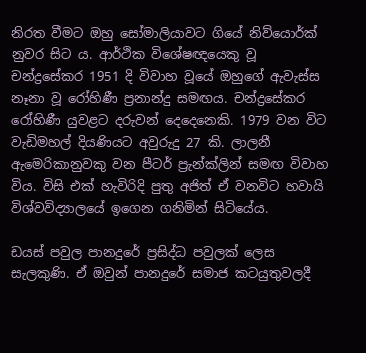නිරත වීමට ඔහු සෝමාලියාවට ගියේ නිව්යොර්ක් නුවර සිට ය. ආර්ථික විශේෂඥයෙකු වූ චන්ද්‍රසේකර 1951 දි විවාහ වූයේ ඔහුගේ ඇවැස්ස නෑනා වූ රෝහිණී ප්‍රනාන්දු සමඟය. චන්ද්‍රසේකර රෝහිණී යුවළට දරුවන් දෙදෙනෙකි. 1979 වන විට වැඩිමහල් දියණියට අවුරුදු 27 කි. ලාලනී ඇමෙරිකානුවකු වන පීටර් ප්‍රැන්ක්ලින් සමඟ විවාහ විය. විසි එක් හැවිරිදි පුතු අජිත් ඒ වනවිට හවායි විශ්වවිද්‍යාලයේ ඉගෙන ගනිමින් සිටියේය.

ඩයස් පවුල පානදුරේ ප්‍රසිද්ධ පවුලක් ලෙස සැලකුණි. ඒ ඔවුන් පානදුරේ සමාජ කටයුතුවලදී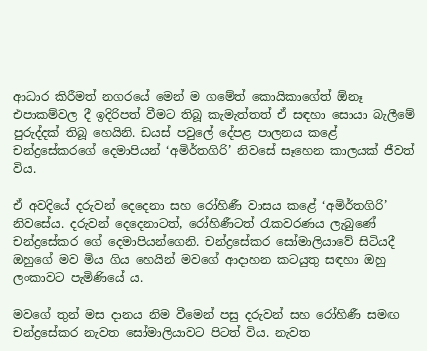ආධාර කිරීමත් නගරයේ මෙන් ම ගමේත් කොයිකාගේත් ඕනෑ එපාකම්වල දී ඉදිරිපත් වීමට තිබූ කැමැත්තත් ඒ සඳහා සොයා බැලීමේ පුරුද්දක් තිබූ හෙයිනි. ඩයස් පවුලේ දේපළ පාලනය කළේ චන්ද්‍රසේකරගේ දෙමාපියන් ‘අමිර්තගිරි’ නිවසේ සෑහෙන කාලයක් ජීවත් විය.

ඒ අවදියේ දරුවන් දෙදෙනා සහ රෝහිණී වාසය කළේ ‘අමිර්තගිරි’ නිවසේය. දරුවන් දෙදෙනාටත්, රෝහිණීටත් රැකවරණය ලැබුණේ චන්ද්‍රසේකර ගේ දෙමාපියන්ගෙනි. චන්ද්‍රසේකර සෝමාලියාවේ සිටියදී ඔහුගේ මව මිය ගිය හෙයින් මවගේ ආදාහන කටයුතු සඳහා ඔහු ලංකාවට පැමිණියේ ය.

මවගේ තුන් මස දානය නිම වීමෙන් පසු දරුවන් සහ රෝහිණී සමඟ චන්ද්‍රසේකර නැවත සෝමාලියාවට පිටත් විය. නැවත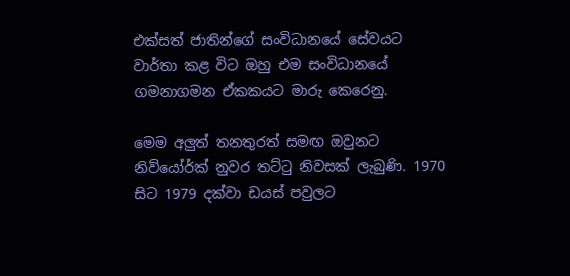එක්සත් ජාතින්ගේ සංවිධානයේ සේවයට වාර්තා කළ විට ඔහු එම සංවිධානයේ ගමනාගමන ඒකකයට මාරු කෙරෙනු.

මෙම අලුත් තනතුරත් සමඟ ඔවුනට නිව්යෝර්ක් නුවර තට්ටු නිවසක් ලැබුණි. 1970 සිට 1979 දක්වා ඩයස් පවුලට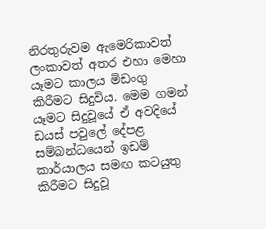නිරතුරුවම ඇමෙරිකාවත් ලංකාවත් අතර එහා මෙහා යෑමට කාලය මිඩංගු කිරීමට සිදුවිය. මෙම ගමන් යෑමට සිදුවූයේ ඒ අවදියේ ඩයස් පවුලේ දේපළ සම්බන්ධයෙන් ඉඩම් කාර්යාලය සමඟ කටයුතු කිරීමට සිදුවූ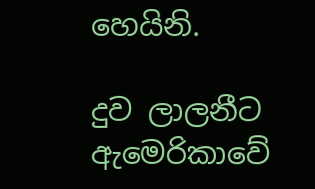හෙයිනි.

දුව ලාලනීට ඇමෙරිකාවේ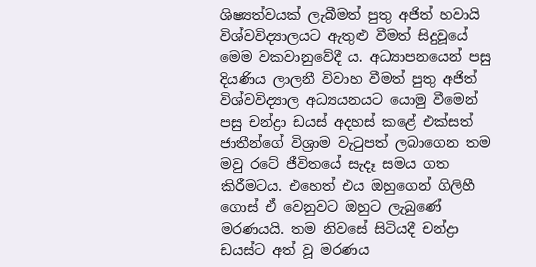ශිෂ්‍යත්වයක් ලැබීමත් පුතු අජිත් හවායි විශ්වවිද්‍යාලයට ඇතුළු වීමත් සිදුවූයේ මෙම වකවානුවේදී ය. අධ්‍යාපනයෙන් පසු දියණිය ලාලනී විවාහ වීමත් පුතු අජිත් විශ්වවිද්‍යාල අධ්‍යයනයට යොමු වීමෙන් පසු චන්ද්‍රා ඩයස් අදහස් කළේ එක්සත් ජාතීන්ගේ විශ්‍රාම වැටුපත් ලබාගෙන තම මවු රටේ ජීවිතයේ සැදෑ සමය ගත කිරීමටය‍. එහෙත් එය ඔහුගෙන් ගිලිහී ගොස් ඒ වෙනුවට ඔහුට ලැබුණේ මරණයයි. තම නිවසේ සිටියදී චන්ද්‍රා ඩයස්ට අත් වූ මරණය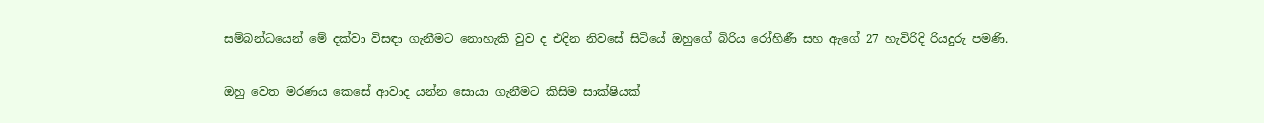සම්බන්ධයෙන් මේ දක්වා විසඳා ගැනීමට නොහැකි වුව ද එදින නිවසේ සිටියේ ඔහුගේ බිරිය රෝහිණී සහ ඇගේ 27 හැවිරිදි රියදුරු පමණි.

ඔහු වෙත මරණය කෙසේ ආවාද යන්න සොයා ගැනීමට කිසිම සාක්ෂියක්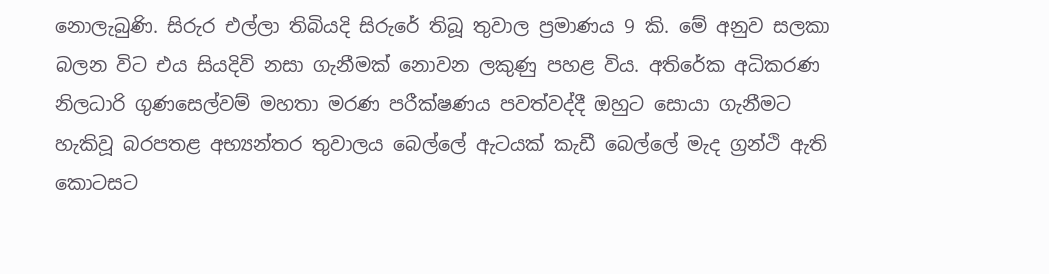නොලැබුණි. සිරුර එල්ලා තිබියදි සිරුරේ තිබූ තුවාල ප්‍රමාණය 9 කි. මේ අනුව සලකා බලන විට එය සියදිවි නසා ගැනීමක් නොවන ලකුණු පහළ විය. අතිරේක අධිකරණ නිලධාරි ගුණසෙල්වම් මහතා මරණ පරීක්ෂණය පවත්වද්දී ඔහුට සොයා ගැනීමට හැකිවූ බරපතළ අභ්‍යන්තර තුවාලය බෙල්ලේ ඇටයක් කැඩී බෙල්ලේ මැද ග්‍රන්ථි ඇති කොටසට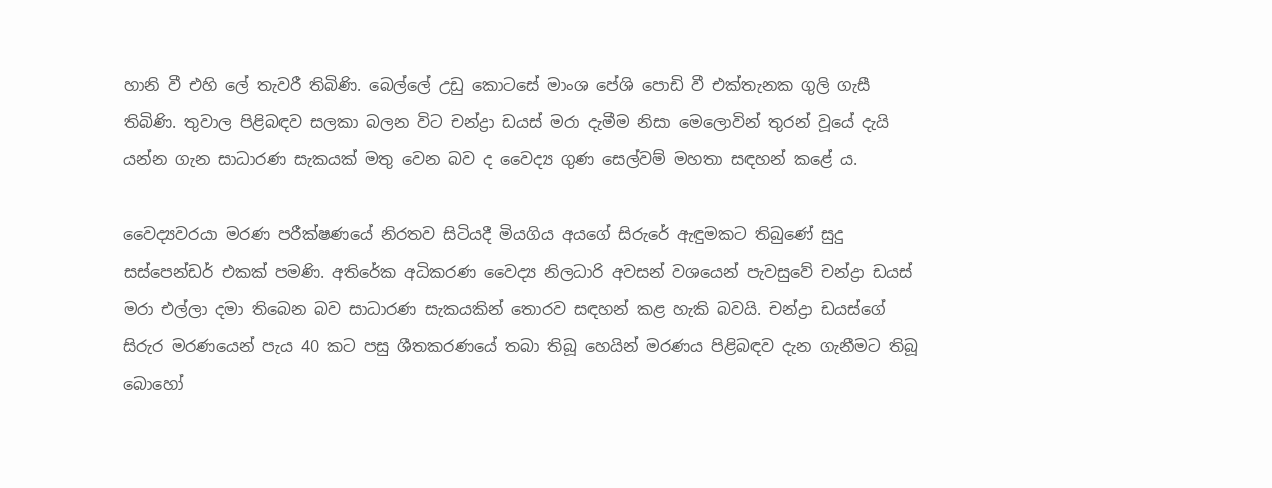හානි වී එහි ලේ තැවරී තිබිණි. බෙල්ලේ උඩු කොටසේ මාංශ පේශි පොඩි වී එක්තැනක ගුලි ගැසී තිබිණි‍. තුවාල පිළිබඳව සලකා බලන විට චන්ද්‍රා ඩයස් මරා දැමීම නිසා මෙලොවින් තුරන් වූයේ දැයි යන්න ගැන සාධාරණ සැකයක් මතු වෙන බව ද වෛද්‍ය ගුණ සෙල්වම් මහතා සඳහන් කළේ ය.

වෛද්‍යවරයා මරණ පරීක්ෂණයේ නිරතව සිටියදී මියගිය අයගේ සිරුරේ ඇඳුමකට තිබුණේ සුදු සස්පෙන්ඩර් එකක් පමණි. අතිරේක අධිකරණ වෛද්‍ය නිලධාරි අවසන් වශයෙන් පැවසුවේ චන්ද්‍රා ඩයස් මරා එල්ලා දමා තිබෙන බව සාධාරණ සැකයකින් තොරව සඳහන් කළ හැකි බවයි. චන්ද්‍රා ඩයස්ගේ සිරුර මරණයෙන් පැය 40 කට පසු ශීතකරණයේ තබා තිබූ හෙයින් මරණය පිළිබඳව දැන ගැනීමට තිබූ බොහෝ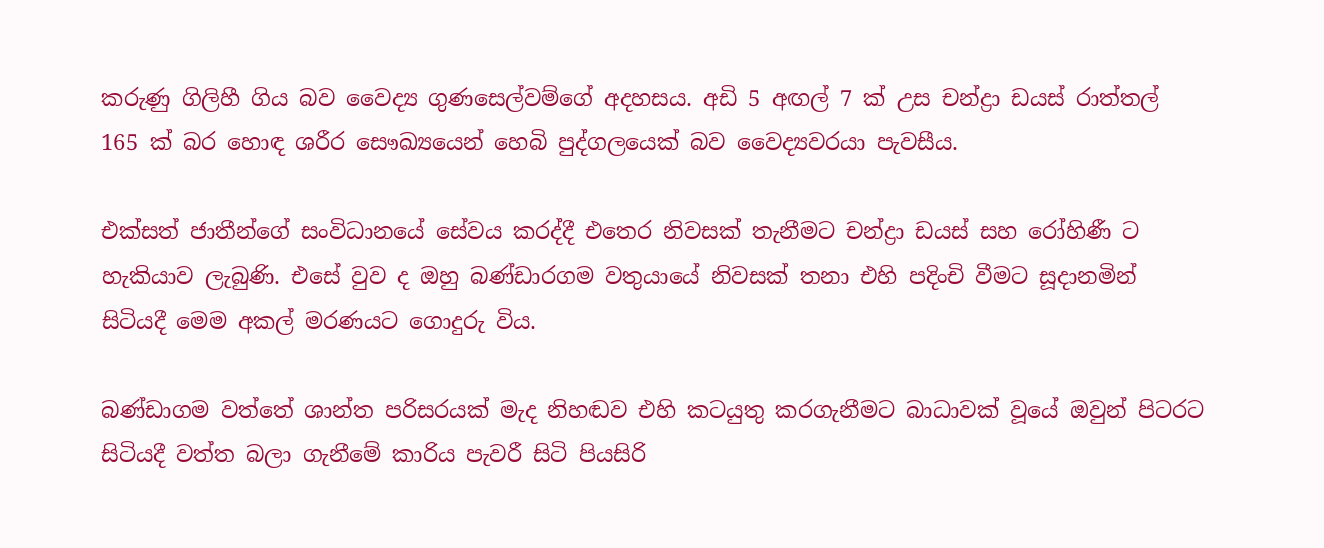කරුණු ගිලිහී ගිය බව වෛද්‍ය ගුණසෙල්වම්ගේ අදහසය. අඩි 5 අඟල් 7 ක් උස චන්ද්‍රා ඩයස් රාත්තල් 165 ක් බර හොඳ ශරීර සෞඛ්‍යයෙන් හෙබි පුද්ගලයෙක් බව වෛද්‍යවරයා පැවසීය.

එක්සත් ජාතීන්ගේ සංවිධානයේ සේවය කරද්දී එතෙ‍ර නිවසක් තැනීමට චන්ද්‍රා ඩයස් සහ රෝහිණී ට හැකියාව ලැබුණි‍. එසේ වුව ද ඔහු බණ්ඩාරගම වතුයායේ නිවසක් තනා එහි පදිංචි වීමට සූදානමින් සිටියදී මෙම අකල් මරණයට ‍ගොදුරු විය.

බණ්ඩාගම වත්තේ ශාන්ත පරිසරයක් මැද නිහඬව එහි කටයුතු කරගැනීමට බාධාවක් වූයේ ඔවුන් පිටරට සිටියදී වත්ත බලා ගැනීමේ කාරිය පැවරී සිටි පියසිරි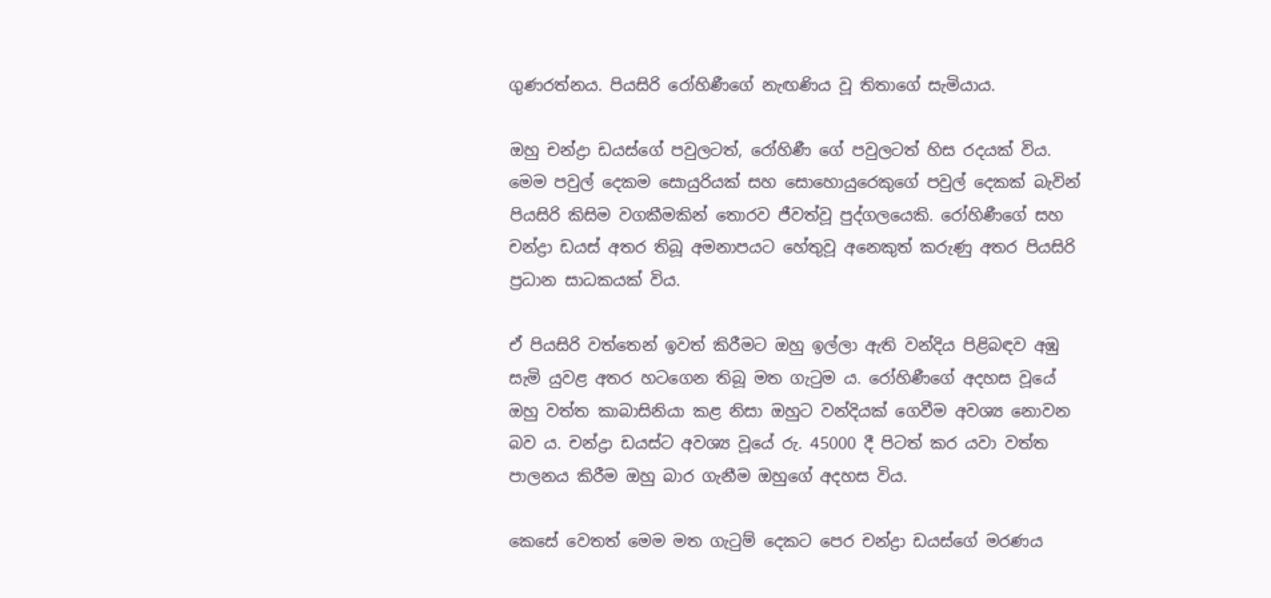ගුණරත්නය. පියසිරි රෝහිණීගේ නැඟණිය වූ තිතාගේ සැමියාය.

ඔහු චන්ද්‍රා ඩයස්ගේ පවුලටත්, රෝහිණී ගේ පවුලටත් හිස රදයක් විය. මෙම පවුල් දෙකම සොයුරියක් සහ සොහොයුරෙකුගේ පවුල් දෙකක් බැවින් පියසිරි කිසිම වගකීමකින් තොරව ජීවත්වූ පුද්ගලයෙකි. රෝහිණීගේ සහ චන්ද්‍රා ඩයස් අතර තිබූ අමනාපයට හේතුවූ අනෙකුත් කරුණු අතර පියසිරි ප්‍රධාන සාධකයක් විය.

ඒ පියසිරි වත්තෙන් ඉවත් කිරීමට ඔහු ඉල්ලා ඇති වන්දිය පිළිබඳව අඹු සැමි යුවළ අතර හ‍ටගෙන තිබූ මත ගැටුම ය. රෝහිණීගේ අදහස වූයේ ඔහු වත්ත කාබාසිනියා කළ නිසා ඔහුට වන්දියක් ගෙවීම අවශ්‍ය නොවන බව ය. චන්ද්‍රා ඩයස්ට අවශ්‍ය වූයේ රු. 45000 දී පිටත් කර යවා වත්ත පාලනය කිරීම ඔහු බාර ගැනීම ඔහුගේ අදහස විය.

කෙසේ වෙතත් මෙම මත ගැටුම් දෙකට පෙර චන්ද්‍රා ඩයස්ගේ මරණය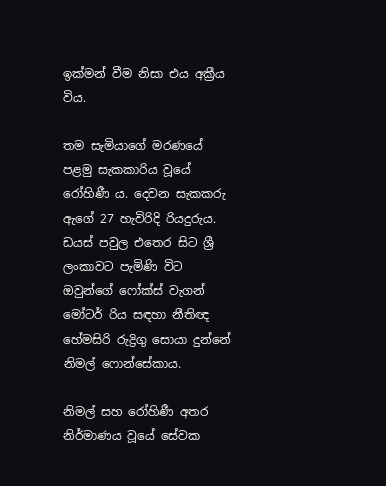ඉක්මන් වීම නිසා එය අක්‍රීය විය.

තම සැමියාගේ මරණයේ පළමු සැකකාරිය වූයේ රෝහිණී ය. දෙවන සැකකරු ඇගේ 27 හැවිරිදි රියදුරුය. ඩයස් පවුල එතෙර සිට ශ්‍රී ලංකාවට පැමිණි විට ඔවුන්ගේ ෆෝක්ස් වැගන් මෝටර් රිය සඳහා නීතිඥ හේමසිරි රුද්‍රිගු සොයා දුන්නේ නිමල් ෆොන්සේකාය.

නිමල් සහ රෝහිණී අතර නිර්මාණය වූයේ සේවක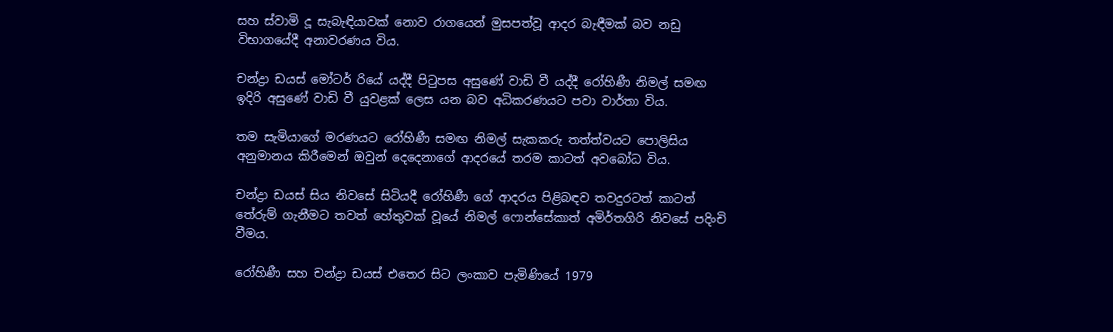සහ ස්වාමි දූ සැබැඳියාවක් නොව රාගයෙන් මුසපත්වූ ආදර බැඳීමක් බව නඩු විභාගයේදී අනාවරණය විය.

චන්ද්‍රා ඩයස් මෝටර් රියේ යද්දී පිටුපස අසුණේ වාඩි වී යද්දී රෝහිණී නිමල් සමඟ ඉදිරි අසුණේ වාඩි වී යුවළක් ලෙස යන බව අධිකරණයට පවා වාර්තා විය.

තම සැමියාගේ මරණයට ‍රෝහිණී සමඟ නිමල් සැකකරු තත්ත්වයට පොලිසිය අනුමානය කිරීමෙන් ඔවුන් දෙදෙනාගේ ආදරයේ තරම කාටත් අවබෝධ විය.

චන්ද්‍රා ඩයස් සිය නිවසේ සිටියදී ‍රෝහිණී ගේ ආදරය පිළිබඳව තවදුරටත් කාටත් තේරුම් ගැනීමට තවත් හේතුවක් වූයේ නිමල් ‍ෆොන්සේකාත් අමිර්තගිරි නිවසේ පදිංචි වීමය.

රෝහිණී සහ චන්ද්‍රා ඩයස් එතෙර සිට ලංකාව පැමිණියේ 1979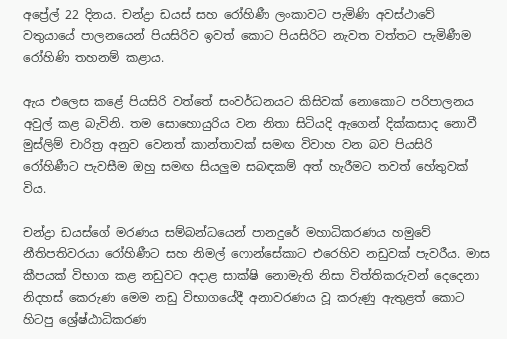අප්‍රේල් 22 දිනය. චන්ද්‍රා ඩයස් සහ රෝහිණී ලංකාවට පැමිණි අවස්ථාවේ වතුයායේ පාලනයෙන් පියසිරිව ඉවත් කොට පියසිරිට නැවත වත්තට පැමිණීම රෝහිණි තහනම් කළාය.

ඇය එලෙස කළේ පියසිරි වත්තේ සංවර්ධනයට කිසිවක් නොකොට පරිපාලනය අවුල් කළ බැවිනි. තම සොහොයුරිය වන නිතා සිටියදි ඇගෙන් දික්කසාද නොවී මුස්ලිම් චාරිත්‍ර අනුව වෙ‍නත් කාන්තාවක් සමඟ විවාහ වන බව පියසිරි රෝහිණීට පැවසීම ඔහු සමඟ සියලුම සබඳකම් අත් හැරීමට තවත් හේතුවක් විය.

චන්ද්‍රා ඩයස්ගේ මරණය සම්බන්ධයෙන් පානදුරේ මහාධිකරණය හමුවේ නීතිපතිවරයා රෝහිණීට සහ නිමල් ෆොන්සේකාට එරෙහිව නඩුවක් පැවරීය. මාස කීපයක් විභාග කළ නඩුවට අදාළ සාක්ෂි නොමැති නිසා විත්තිකරුවන් දෙදෙනා නිදහස් කෙරුණ මෙම නඩු විභාගයේදී අනාවරණය වූ කරුණු ඇතුළත් කොට හිටපු ශ්‍රේෂ්ඨාධිකරණ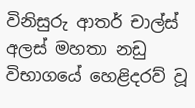විනිසුරු ආතර් චාල්ස් අලස් මහතා නඩු විභාගයේ හෙළිදරව් වූ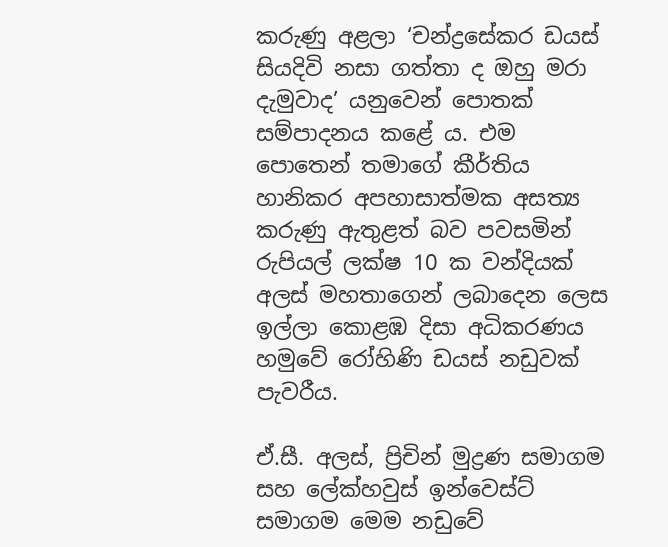කරුණු අළලා ‘චන්ද්‍රසේකර ඩයස් සියදිවි නසා ගත්තා ද ඔහු මරා දැමුවාද’ යනුවෙන් පොතක් සම්පාදනය කළේ ය. එම පොතෙන් තමාගේ කීර්තිය හානිකර අපහාසාත්මක අසත්‍ය කරුණු ඇතුළත් බව පවසමින් රුපියල් ලක්ෂ 10 ක වන්දියක් අලස් මහතාගෙන් ලබාදෙන ලෙස ඉල්ලා කොළඹ දිසා අධිකරණය හමුවේ රෝහිණි ඩයස් නඩුවක් පැවරීය.

ඒ.සී. අලස්, ප්‍රිචින් මුද්‍රණ සමාගම සහ ලේක්හවුස් ඉන්වෙස්ට් සමාගම මෙම නඩුවේ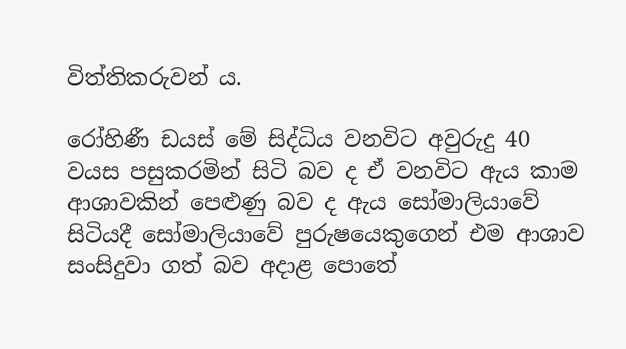විත්තිකරුවන් ය.

රෝහිණී ඩයස් මේ සිද්ධිය වනවිට අවුරුදු 40 වයස පසුකරමින් සිටි බව ද ඒ වනවිට ඇය කාම ආශාවකින් පෙළුණු බව ද ඇය සෝමාලියාවේ සිටියදී සෝමාලියාවේ පුරුෂයෙකුගෙන් එම ආශාව සංසිදුවා ගත් බව අදාළ පොතේ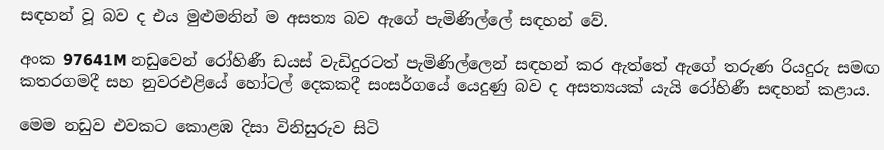සඳහන් වූ බව ද එය මුළුමනින් ම අසත්‍ය බව ඇගේ පැමිණිල්ලේ සඳහන් වේ.

අංක 97641M නඩුවෙන් රෝහිණී ඩයස් වැඩිදුරටත් පැමිණිල්ලෙන් සඳහන් කර ඇත්තේ ඇගේ තරුණ රියදුරු සමඟ කතරගමදී සහ නුවරඑළියේ හෝටල් දෙකකදී සංසර්ගයේ යෙදුණු බව ද අසත්‍යයක් යැයි රෝහිණී සඳහන් කළාය.

මෙම නඩුව එවකට කොළඹ දිසා විනිසුරුව සිටි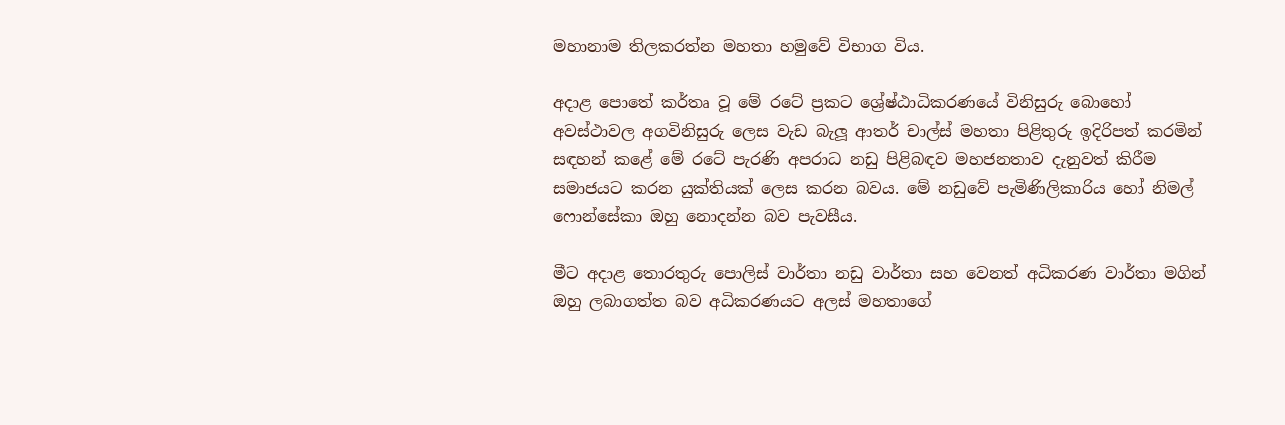මහානාම තිලකරත්න මහතා හමුවේ විභාග විය‍.

අදාළ පොතේ කර්තෘ වූ මේ රටේ ප්‍රකට ශ්‍රේෂ්ඨාධිකරණයේ විනිසුරු බොහෝ අවස්ථාවල අගවිනිසුරු ලෙස වැඩ බැලූ ආතර් චාල්ස් මහතා පිළිතුරු ඉදිරිපත් කරමින් සඳහන් කළේ මේ රටේ පැරණි අපරාධ නඩු පිළිබඳව මහජනතාව දැනුවත් කිරීම සමාජයට කරන යුක්තියක් ලෙස කරන බවය. මේ නඩුවේ පැමිණිලිකාරිය හෝ නිමල් ෆොන්සේකා ඔහු නොදන්න බව පැවසීය.

මීට අදාළ තොරතුරු පොලිස් වාර්තා නඩු වාර්තා සහ වෙනත් අධිකරණ වාර්තා මගින් ඔහු ලබාගත්ත බව අධිකරණයට අලස් මහතාගේ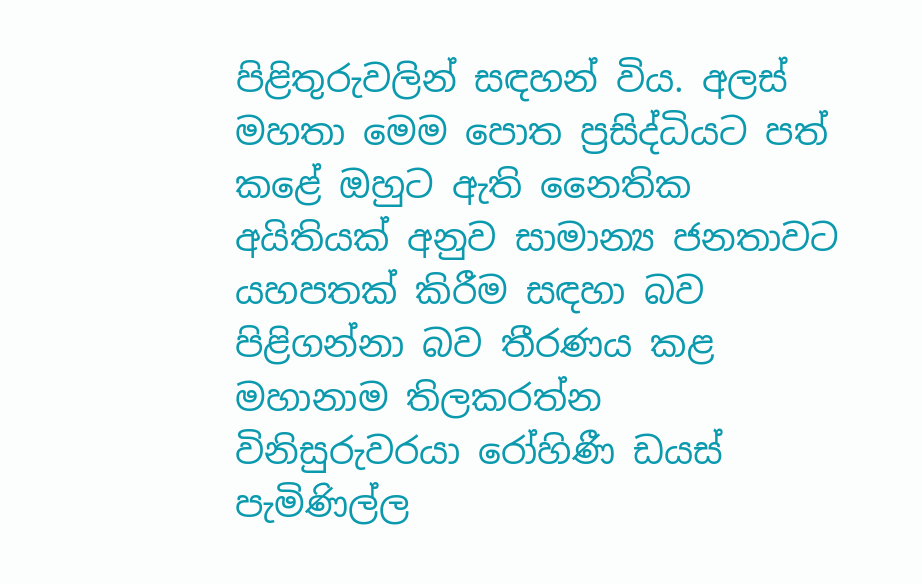පිළිතුරුවලින් සඳහන් විය. අලස් මහතා මෙම පොත ප්‍රසිද්ධියට පත් කළේ ඔහුට ඇති නෛතික අයිතියක් අනුව සාමාන්‍ය ජනතාවට යහපතක් කිරීම සඳහා බව පිළිගන්නා බව තීරණය කළ මහානාම තිලකරත්න විනිසුරුවරයා රෝහිණී ඩයස් පැමිණිල්ල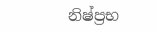නිෂ්ප්‍රභ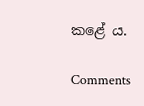කළේ ය.

Comments